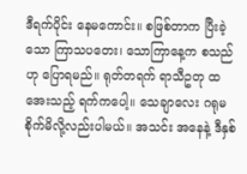ဒီရက်ပိုင်း နေမကောင်း။ စဖြစ်တာက ပြီးခဲ့သော ကြာသပတေး၊ သောကြာနေ့က စသည်ဟု ပြောရမည်။ ရုတ်တရက် ရာသီဥတု ထအေးသည့် ရက်ကပေါ့။ သေချာလေး ဂရုမစိုက်မိလို့လည်းပါမယ်။ အသင်း အနေနဲ့ ဒီနှစ်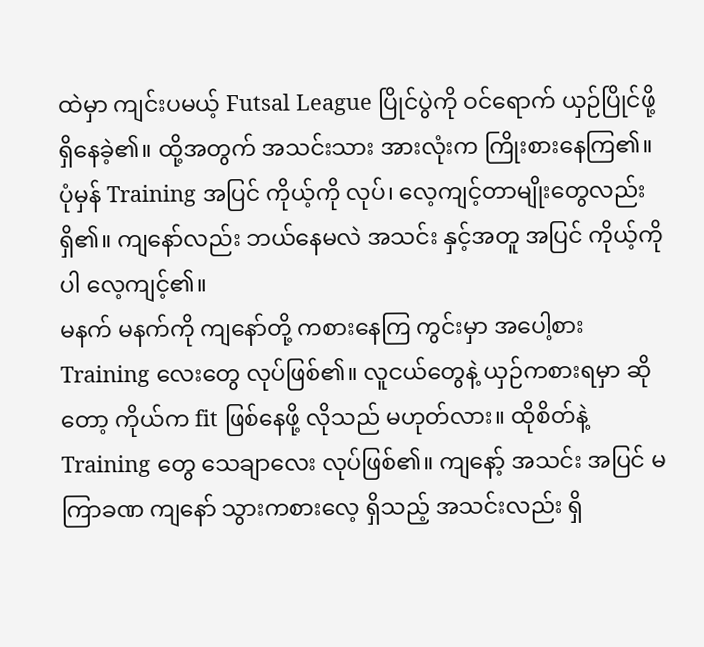ထဲမှာ ကျင်းပမယ့် Futsal League ပြိုင်ပွဲကို ဝင်ရောက် ယှဉ်ပြိုင်ဖို့ ရှိနေခဲ့၏။ ထို့အတွက် အသင်းသား အားလုံးက ကြိုးစားနေကြ၏။ ပုံမှန် Training အပြင် ကိုယ့်ကို လုပ်၊ လေ့ကျင့်တာမျိုးတွေလည်း ရှိ၏။ ကျနော်လည်း ဘယ်နေမလဲ အသင်း နှင့်အတူ အပြင် ကိုယ့်ကိုပါ လေ့ကျင့်၏။
မနက် မနက်ကို ကျနော်တို့ ကစားနေကြ ကွင်းမှာ အပေါ့စား Training လေးတွေ လုပ်ဖြစ်၏။ လူငယ်တွေနဲ့ ယှဉ်ကစားရမှာ ဆိုတော့ ကိုယ်က fit ဖြစ်နေဖို့ လိုသည် မဟုတ်လား။ ထိုစိတ်နဲ့ Training တွေ သေချာလေး လုပ်ဖြစ်၏။ ကျနော့် အသင်း အပြင် မကြာခဏ ကျနော် သွားကစားလေ့ ရှိသည့် အသင်းလည်း ရှိ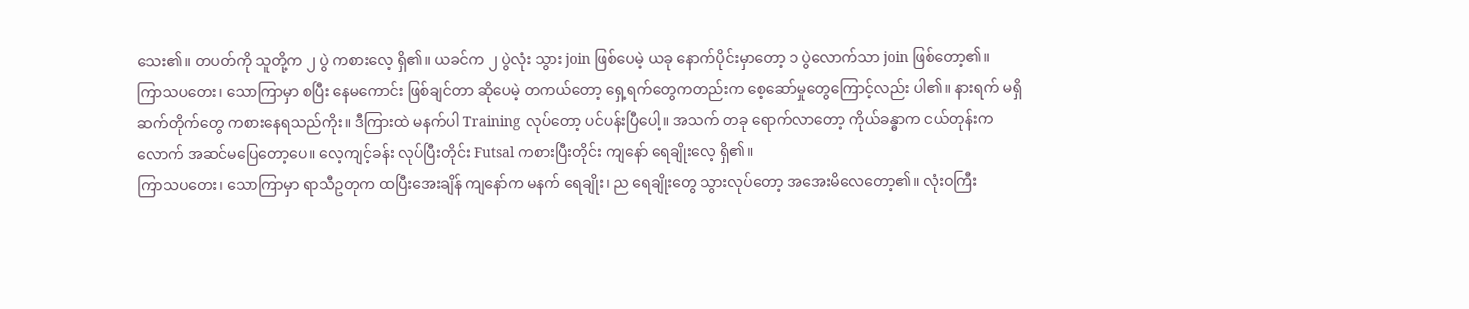သေး၏။ တပတ်ကို သူတို့က ၂ ပွဲ ကစားလေ့ ရှိ၏။ ယခင်က ၂ ပွဲလုံး သွား join ဖြစ်ပေမဲ့ ယခု နောက်ပိုင်းမှာတော့ ၁ ပွဲလောက်သာ join ဖြစ်တော့၏။
ကြာသပတေး၊ သောကြာမှာ စပြီး နေမကောင်း ဖြစ်ချင်တာ ဆိုပေမဲ့ တကယ်တော့ ရှေ့ရက်တွေကတည်းက စေ့ဆော်မှုတွေကြောင့်လည်း ပါ၏။ နားရက် မရှိ ဆက်တိုက်တွေ ကစားနေရသည်ကိုး။ ဒီကြားထဲ မနက်ပါ Training လုပ်တော့ ပင်ပန်းပြီပေါ့။ အသက် တခု ရောက်လာတော့ ကိုယ်ခန္ဓာက ငယ်တုန်းကလောက် အဆင်မပြေတော့ပေ။ လေ့ကျင့်ခန်း လုပ်ပြီးတိုင်း Futsal ကစားပြီးတိုင်း ကျနော် ရေချိုးလေ့ ရှိ၏။
ကြာသပတေး၊ သောကြာမှာ ရာသီဥတုက ထပြီးအေးချိန် ကျနော်က မနက် ရေချိုး၊ ည ရေချိုးတွေ သွားလုပ်တော့ အအေးမိလေတော့၏။ လုံးဝကြီး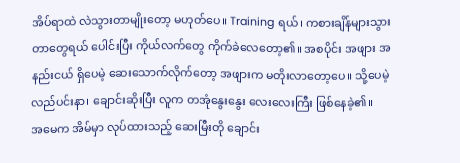အိပ်ရာထဲ လဲသွားတာမျိုးတော့ မဟုတ်ပေ။ Training ရယ်၊ ကစားချိန်များသွားတာတွေရယ် ပေါင်းပြီး ကိုယ်လက်တွေ ကိုက်ခဲလေတော့၏။ အစပိုင်း အဖျား အနည်းငယ် ရှိပေမဲ့ ဆေးသောက်လိုက်တော့ အဖျားက မတိုးလာတော့ပေ။ သို့ပေမဲ့ လည်ပင်းနာ၊ ချောင်းဆိုးပြီး လူက တအုံနွေးနွေး လေးလေးကြီး ဖြစ်နေခဲ့၏။
အမေက အိမ်မှာ လုပ်ထားသည့် ဆေးမြီးတို ချောင်း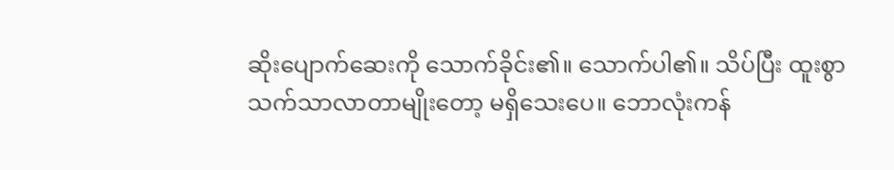ဆိုးပျောက်ဆေးကို သောက်ခိုင်း၏။ သောက်ပါ၏။ သိပ်ပြီး ထူးစွာ သက်သာလာတာမျိုးတော့ မရှိသေးပေ။ ဘောလုံးကန်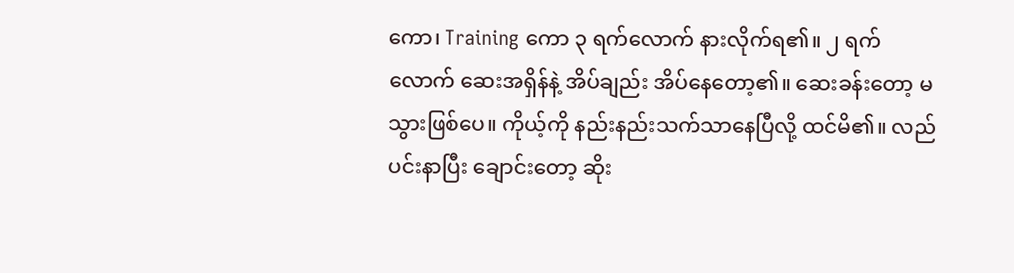ကော၊ Training ကော ၃ ရက်လောက် နားလိုက်ရ၏။ ၂ ရက်လောက် ဆေးအရှိန်နဲ့ အိပ်ချည်း အိပ်နေတော့၏။ ဆေးခန်းတော့ မသွားဖြစ်ပေ။ ကိုယ့်ကို နည်းနည်းသက်သာနေပြီလို့ ထင်မိ၏။ လည်ပင်းနာပြီး ချောင်းတော့ ဆိုး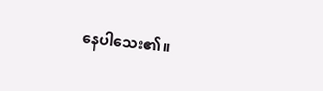နေပါသေး၏။